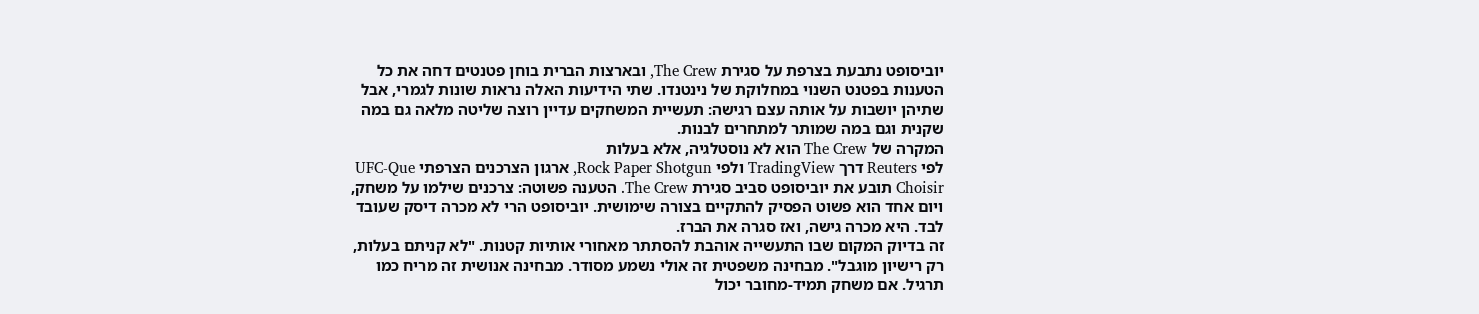יוביסופט נתבעת בצרפת על סגירת The Crew, ובארצות הברית בוחן פטנטים דחה את כל הטענות בפטנט השנוי במחלוקת של נינטנדו. שתי הידיעות האלה נראות שונות לגמרי, אבל שתיהן יושבות על אותה עצם רגישה: תעשיית המשחקים עדיין רוצה שליטה מלאה גם במה שקנית וגם במה שמותר למתחרים לבנות.
המקרה של The Crew הוא לא נוסטלגיה, אלא בעלות
לפי Reuters דרך TradingView ולפי Rock Paper Shotgun, ארגון הצרכנים הצרפתי UFC-Que Choisir תובע את יוביסופט סביב סגירת The Crew. הטענה פשוטה: צרכנים שילמו על משחק, ויום אחד הוא פשוט הפסיק להתקיים בצורה שימושית. יוביסופט הרי לא מכרה דיסק שעובד לבד. היא מכרה גישה, ואז סגרה את הברז.
זה בדיוק המקום שבו התעשייה אוהבת להסתתר מאחורי אותיות קטנות. "לא קניתם בעלות, רק רישיון מוגבל". מבחינה משפטית זה אולי נשמע מסודר. מבחינה אנושית זה מריח כמו תרגיל. אם משחק תמיד-מחובר יכול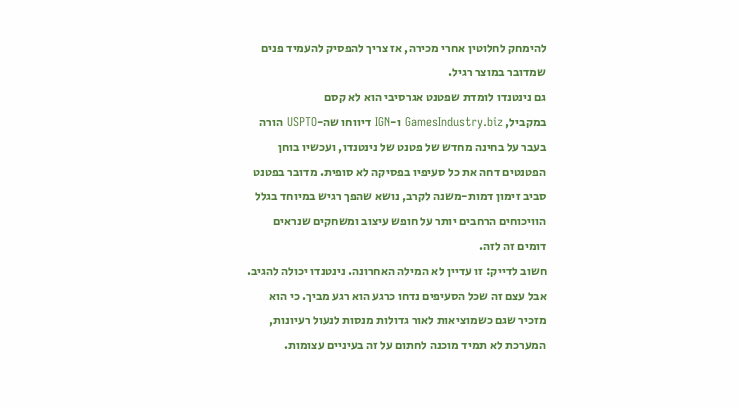להימחק לחלוטין אחרי מכירה, אז צריך להפסיק להעמיד פנים שמדובר במוצר רגיל.
גם נינטנדו לומדת שפטנט אגרסיבי הוא לא קסם
במקביל, GamesIndustry.biz ו-IGN דיווחו שה-USPTO הורה בעבר על בחינה מחדש של פטנט של נינטנדו, ועכשיו בוחן הפטנטים דחה את כל סעיפיו בפסיקה לא סופית. מדובר בפטנט סביב זימון דמות-משנה לקרב, נושא שהפך רגיש במיוחד בגלל הוויכוחים הרחבים יותר על חופש עיצוב ומשחקים שנראים דומים זה לזה.
חשוב לדייק: זו עדיין לא המילה האחרונה. נינטנדו יכולה להגיב. אבל עצם זה שכל הסעיפים נדחו כרגע הוא רגע מביך. כי הוא מזכיר שגם כשמוציאות לאור גדולות מנסות לנעול רעיונות, המערכת לא תמיד מוכנה לחתום על זה בעיניים עצומות.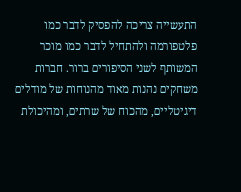התעשייה צריכה להפסיק לדבר כמו פלטפורמה ולהתחיל לדבר כמו מוכר
המשותף לשני הסיפורים ברור. חברות משחקים נהנות מאוד מהנוחות של מודלים דיגיטליים, מהכוח של שרתים, ומהיכולת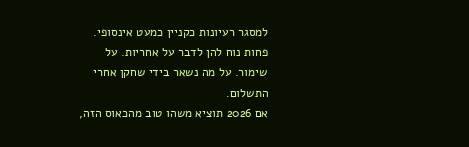למסגר רעיונות כקניין כמעט אינסופי. פחות נוח להן לדבר על אחריות. על שימור. על מה נשאר בידי שחקן אחרי התשלום.
אם 2026 תוציא משהו טוב מהכאוס הזה,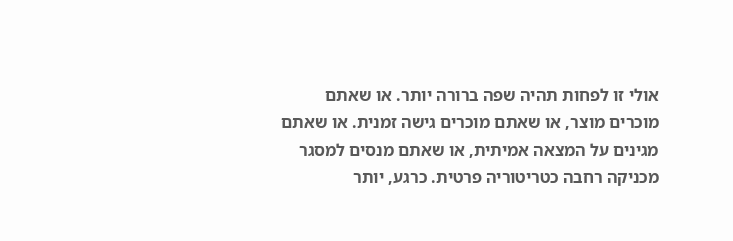אולי זו לפחות תהיה שפה ברורה יותר. או שאתם מוכרים מוצר, או שאתם מוכרים גישה זמנית. או שאתם מגינים על המצאה אמיתית, או שאתם מנסים למסגר מכניקה רחבה כטריטוריה פרטית. כרגע, יותר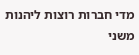מדי חברות רוצות ליהנות משני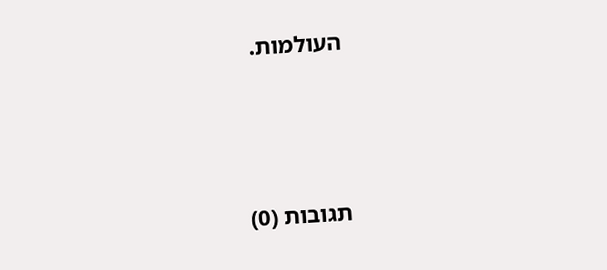העולמות.





תגובות (0)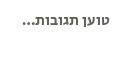טוען תגובות…